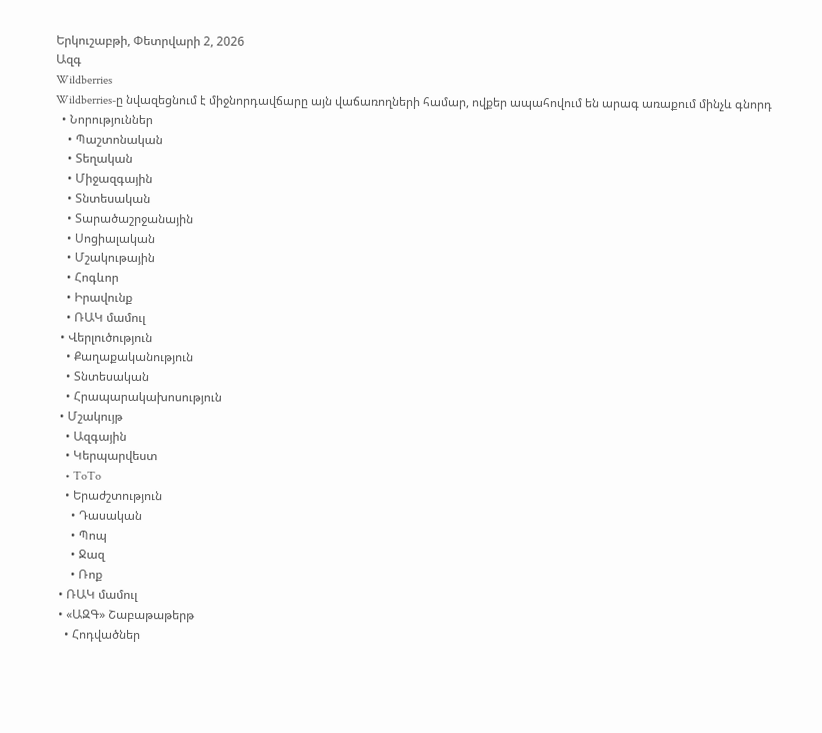Երկուշաբթի, Փետրվարի 2, 2026
Ազգ
Wildberries
Wildberries-ը նվազեցնում է միջնորդավճարը այն վաճառողների համար, ովքեր ապահովում են արագ առաքում մինչև գնորդ
  • Նորություններ
    • Պաշտոնական
    • Տեղական
    • Միջազգային
    • Տնտեսական
    • Տարածաշրջանային
    • Սոցիալական
    • Մշակութային
    • Հոգևոր
    • Իրավունք
    • ՌԱԿ մամուլ
  • Վերլուծություն
    • Քաղաքականություն
    • Տնտեսական
    • Հրապարակախոսություն
  • Մշակույթ
    • Ազգային
    • Կերպարվեստ
    • ToTo
    • Երաժշտություն
      • Դասական
      • Պոպ
      • Ջազ
      • Ռոք
  • ՌԱԿ մամուլ
  • «ԱԶԳ» Շաբաթաթերթ
    • Հոդվածներ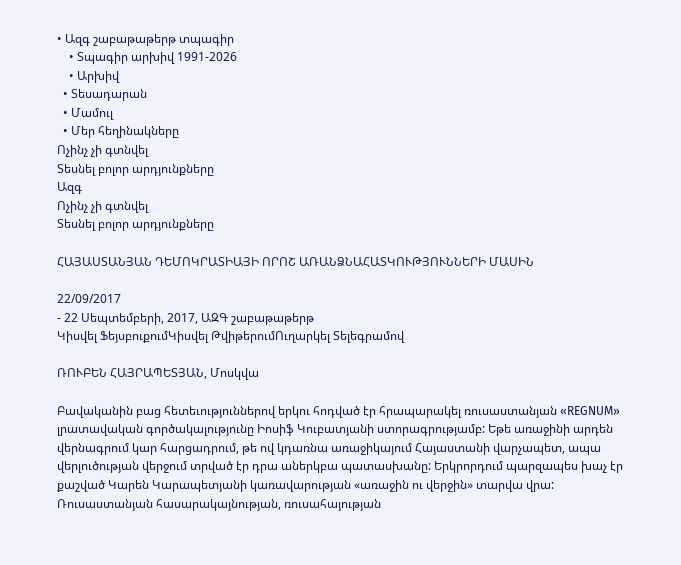• Ազգ շաբաթաթերթ տպագիր
    • Տպագիր արխիվ 1991-2026
    • Արխիվ
  • Տեսադարան
  • Մամուլ
  • Մեր հեղինակները
Ոչինչ չի գտնվել
Տեսնել բոլոր արդյունքները
Ազգ
Ոչինչ չի գտնվել
Տեսնել բոլոր արդյունքները

ՀԱՅԱՍՏԱՆՅԱՆ ԴԵՄՈԿՐԱՏԻԱՅԻ ՈՐՈՇ ԱՌԱՆՁՆԱՀԱՏԿՈՒԹՅՈՒՆՆԵՐԻ ՄԱՍԻՆ

22/09/2017
- 22 Սեպտեմբերի, 2017, ԱԶԳ շաբաթաթերթ
Կիսվել ՖեյսբուքումԿիսվել ԹվիթերումՈւղարկել Տելեգրամով

ՌՈՒԲԵՆ ՀԱՅՐԱՊԵՏՅԱՆ, Մոսկվա

Բավականին բաց հետեւություններով երկու հոդված էր հրապարակել ռուսաստանյան «REGNUM» լրատավական գործակալությունը Իոսիֆ Կուբատյանի ստորագրությամբ: Եթե առաջինի արդեն վերնագրում կար հարցադրում, թե ով կդառնա առաջիկայում Հայաստանի վարչապետ, ապա վերլուծության վերջում տրված էր դրա աներկբա պատասխանը: Երկրորդում պարզապես խաչ էր քաշված Կարեն Կարապետյանի կառավարության «առաջին ու վերջին» տարվա վրա: Ռուսաստանյան հասարակայնության, ռուսահայության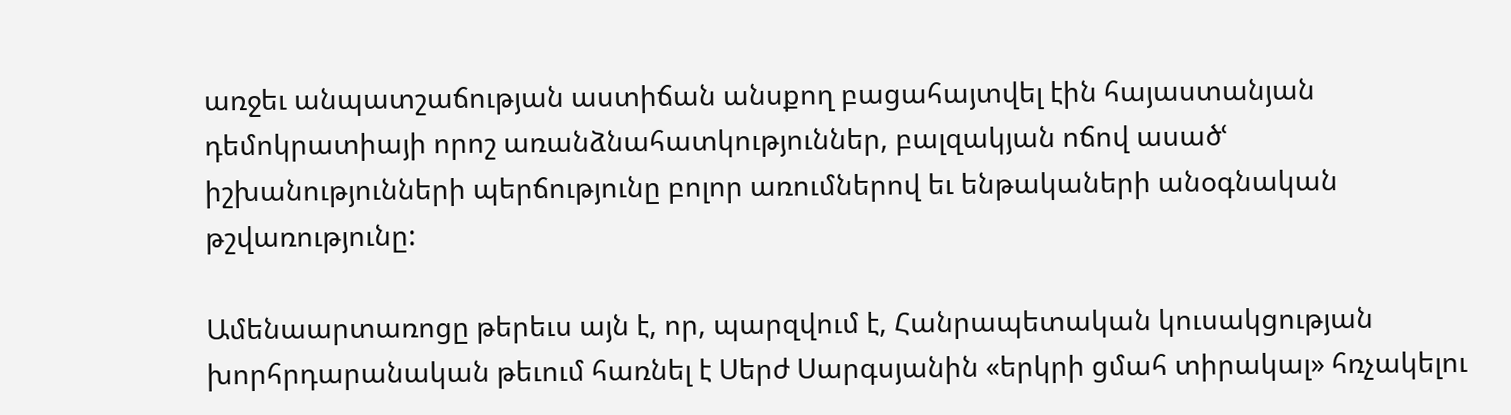առջեւ անպատշաճության աստիճան անսքող բացահայտվել էին հայաստանյան դեմոկրատիայի որոշ առանձնահատկություններ, բալզակյան ոճով ասածՙ իշխանությունների պերճությունը բոլոր առումներով եւ ենթակաների անօգնական թշվառությունը:

Ամենաարտառոցը թերեւս այն է, որ, պարզվում է, Հանրապետական կուսակցության խորհրդարանական թեւում հառնել է Սերժ Սարգսյանին «երկրի ցմահ տիրակալ» հռչակելու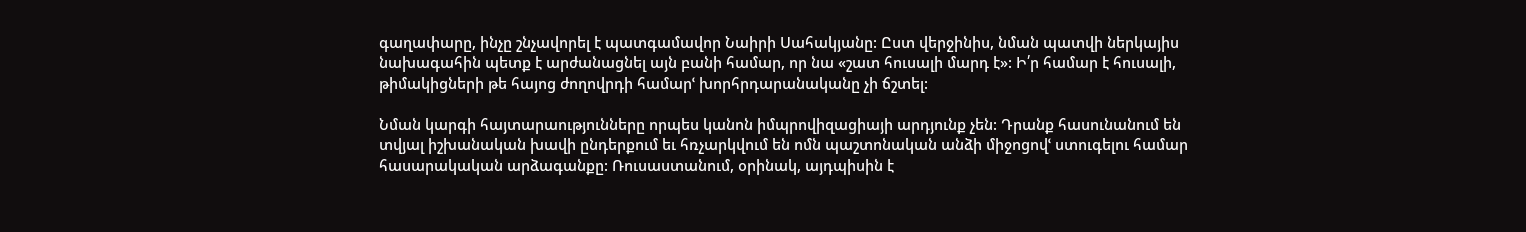գաղափարը, ինչը շնչավորել է պատգամավոր Նաիրի Սահակյանը: Ըստ վերջինիս, նման պատվի ներկայիս նախագահին պետք է արժանացնել այն բանի համար, որ նա «շատ հուսալի մարդ է»: Ի՛ր համար է հուսալի, թիմակիցների թե հայոց ժողովրդի համարՙ խորհրդարանականը չի ճշտել:

Նման կարգի հայտարաությունները որպես կանոն իմպրովիզացիայի արդյունք չեն: Դրանք հասունանում են տվյալ իշխանական խավի ընդերքում եւ հռչարկվում են ոմն պաշտոնական անձի միջոցովՙ ստուգելու համար հասարակական արձագանքը: Ռուսաստանում, օրինակ, այդպիսին է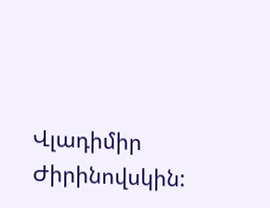Վլադիմիր Ժիրինովսկին: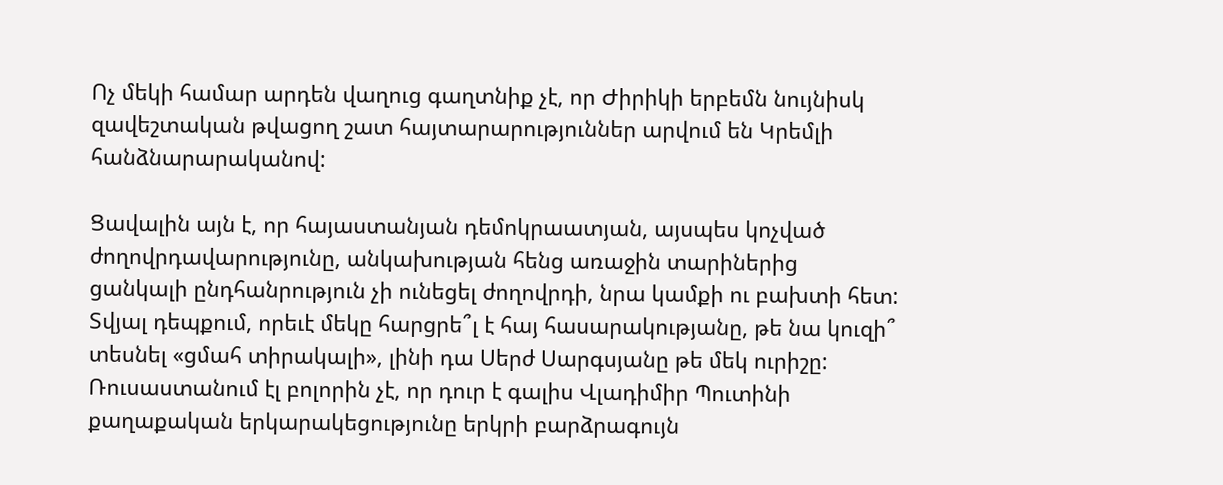Ոչ մեկի համար արդեն վաղուց գաղտնիք չէ, որ Ժիրիկի երբեմն նույնիսկ զավեշտական թվացող շատ հայտարարություններ արվում են Կրեմլի հանձնարարականով:

Ցավալին այն է, որ հայաստանյան դեմոկրաատյան, այսպես կոչված ժողովրդավարությունը, անկախության հենց առաջին տարիներից ցանկալի ընդհանրություն չի ունեցել ժողովրդի, նրա կամքի ու բախտի հետ: Տվյալ դեպքում, որեւէ մեկը հարցրե՞լ է հայ հասարակությանը, թե նա կուզի՞ տեսնել «ցմահ տիրակալի», լինի դա Սերժ Սարգսյանը թե մեկ ուրիշը: Ռուսաստանում էլ բոլորին չէ, որ դուր է գալիս Վլադիմիր Պուտինի քաղաքական երկարակեցությունը երկրի բարձրագույն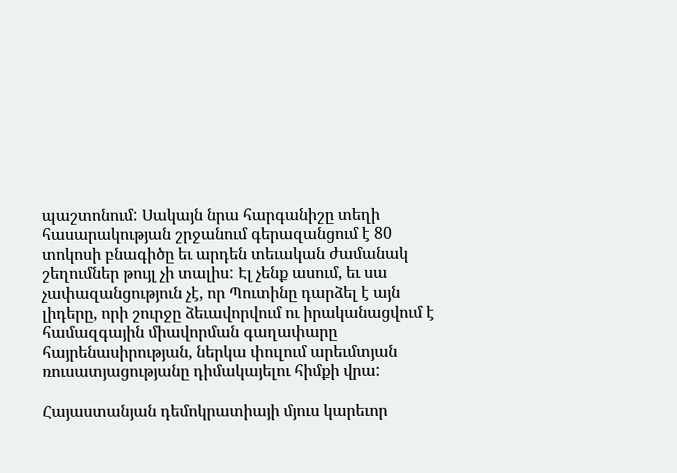պաշտոնում: Սակայն նրա հարգանիշը տեղի հասարակության շրջանում գերազանցում է 80 տոկոսի բնագիծը եւ արդեն տեւական ժամանակ շեղումներ թույլ չի տալիս: Էլ չենք ասում, եւ սա չափազանցություն չէ, որ Պուտինը դարձել է այն լիդերը, որի շուրջը ձեւավորվում ու իրականացվում է համազգային միավորման գաղափարը հայրենասիրության, ներկա փուլում արեւմտյան ռուսատյացությանը դիմակայելու հիմքի վրա:

Հայաստանյան դեմոկրատիայի մյուս կարեւոր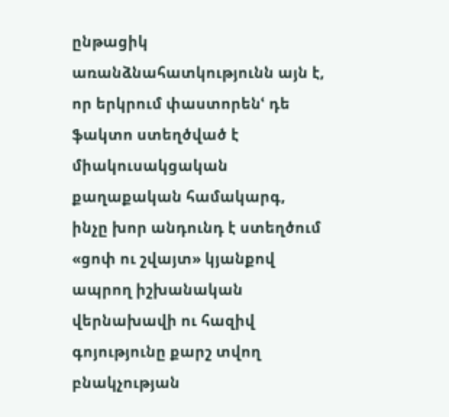ընթացիկ առանձնահատկությունն այն է, որ երկրում փաստորենՙ դե ֆակտո ստեղծված է միակուսակցական քաղաքական համակարգ, ինչը խոր անդունդ է ստեղծում «ցոփ ու շվայտ» կյանքով ապրող իշխանական վերնախավի ու հազիվ գոյությունը քարշ տվող բնակչության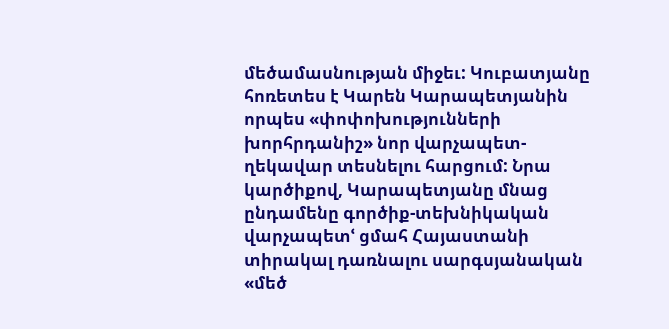մեծամասնության միջեւ: Կուբատյանը հոռետես է Կարեն Կարապետյանին որպես «փոփոխությունների խորհրդանիշ» նոր վարչապետ-ղեկավար տեսնելու հարցում: Նրա կարծիքով, Կարապետյանը մնաց ընդամենը գործիք-տեխնիկական վարչապետՙ ցմահ Հայաստանի տիրակալ դառնալու սարգսյանական «մեծ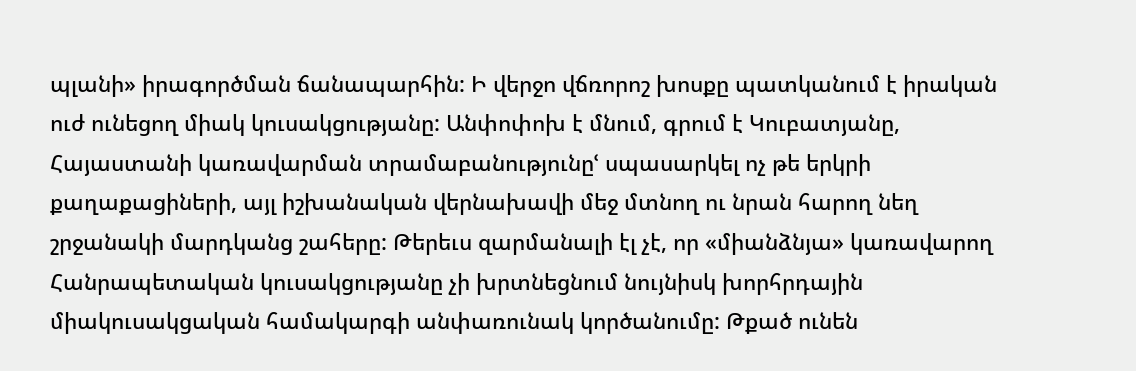պլանի» իրագործման ճանապարհին: Ի վերջո վճռորոշ խոսքը պատկանում է իրական ուժ ունեցող միակ կուսակցությանը: Անփոփոխ է մնում, գրում է Կուբատյանը, Հայաստանի կառավարման տրամաբանությունըՙ սպասարկել ոչ թե երկրի քաղաքացիների, այլ իշխանական վերնախավի մեջ մտնող ու նրան հարող նեղ շրջանակի մարդկանց շահերը: Թերեւս զարմանալի էլ չէ, որ «միանձնյա» կառավարող Հանրապետական կուսակցությանը չի խրտնեցնում նույնիսկ խորհրդային միակուսակցական համակարգի անփառունակ կործանումը: Թքած ունեն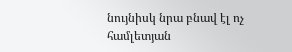նույնիսկ նրա բնավ էլ ոչ համլետյան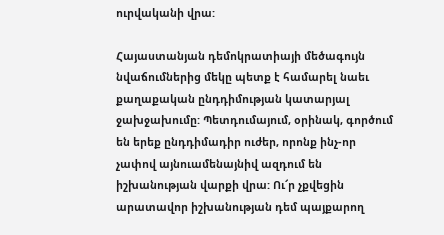ուրվականի վրա:

Հայաստանյան դեմոկրատիայի մեծագույն նվաճումներից մեկը պետք է համարել նաեւ քաղաքական ընդդիմության կատարյալ ջախջախումը: Պետդումայում, օրինակ, գործում են երեք ընդդիմադիր ուժեր, որոնք ինչ-որ չափով այնուամենայնիվ ազդում են իշխանության վարքի վրա: Ու՜ր չքվեցին արատավոր իշխանության դեմ պայքարող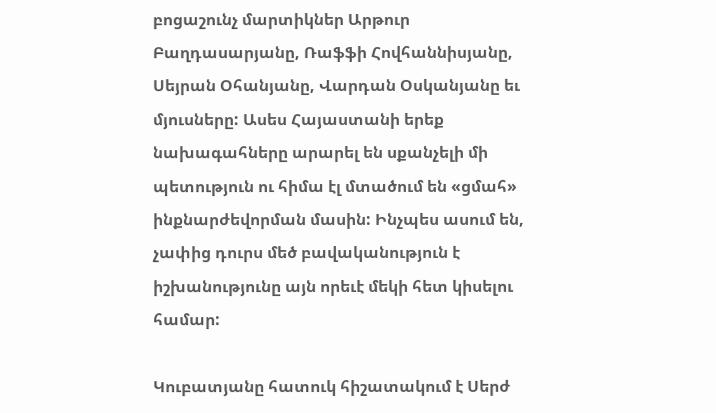բոցաշունչ մարտիկներ Արթուր Բաղդասարյանը, Ռաֆֆի Հովհաննիսյանը, Սեյրան Օհանյանը, Վարդան Օսկանյանը եւ մյուսները: Ասես Հայաստանի երեք նախագահները արարել են սքանչելի մի պետություն ու հիմա էլ մտածում են «ցմահ» ինքնարժեվորման մասին: Ինչպես ասում են, չափից դուրս մեծ բավականություն է իշխանությունը այն որեւէ մեկի հետ կիսելու համար:

Կուբատյանը հատուկ հիշատակում է Սերժ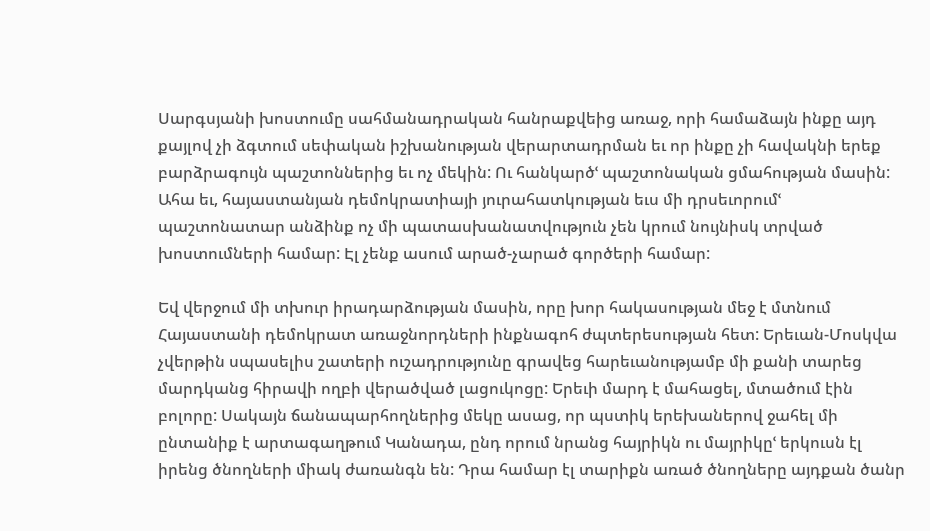Սարգսյանի խոստումը սահմանադրական հանրաքվեից առաջ, որի համաձայն ինքը այդ քայլով չի ձգտում սեփական իշխանության վերարտադրման եւ որ ինքը չի հավակնի երեք բարձրագույն պաշտոններից եւ ոչ մեկին: Ու հանկարծՙ պաշտոնական ցմահության մասին: Ահա եւ, հայաստանյան դեմոկրատիայի յուրահատկության եւս մի դրսեւորումՙ պաշտոնատար անձինք ոչ մի պատասխանատվություն չեն կրում նույնիսկ տրված խոստումների համար: Էլ չենք ասում արած-չարած գործերի համար:

Եվ վերջում մի տխուր իրադարձության մասին, որը խոր հակասության մեջ է մտնում Հայաստանի դեմոկրատ առաջնորդների ինքնագոհ ժպտերեսության հետ: Երեւան-Մոսկվա չվերթին սպասելիս շատերի ուշադրությունը գրավեց հարեւանությամբ մի քանի տարեց մարդկանց հիրավի ողբի վերածված լացուկոցը: Երեւի մարդ է մահացել, մտածում էին բոլորը: Սակայն ճանապարհողներից մեկը ասաց, որ պստիկ երեխաներով ջահել մի ընտանիք է արտագաղթում Կանադա, ընդ որում նրանց հայրիկն ու մայրիկըՙ երկուսն էլ իրենց ծնողների միակ ժառանգն են: Դրա համար էլ տարիքն առած ծնողները այդքան ծանր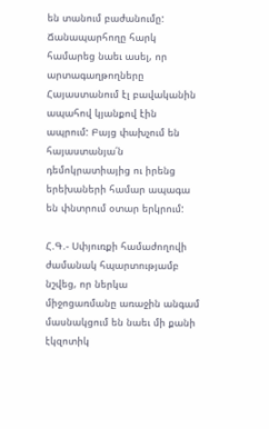են տանում բաժանումը: Ճանապարհողը հարկ համարեց նաեւ ասել, որ արտագաղթողները Հայաստանում էլ բավականին ապահով կյանքով էին ապրում: Բայց փախչում են հայաստանյա՛ն դեմոկրատիայից ու իրենց երեխաների համար ապագա են փնտրում օտար երկրում:

Հ.Գ.- Սփյուռքի համաժողովի ժամանակ հպարտությամբ նշվեց, որ ներկա միջոցառմանը առաջին անգամ մասնակցում են նաեւ մի քանի էկզոտիկ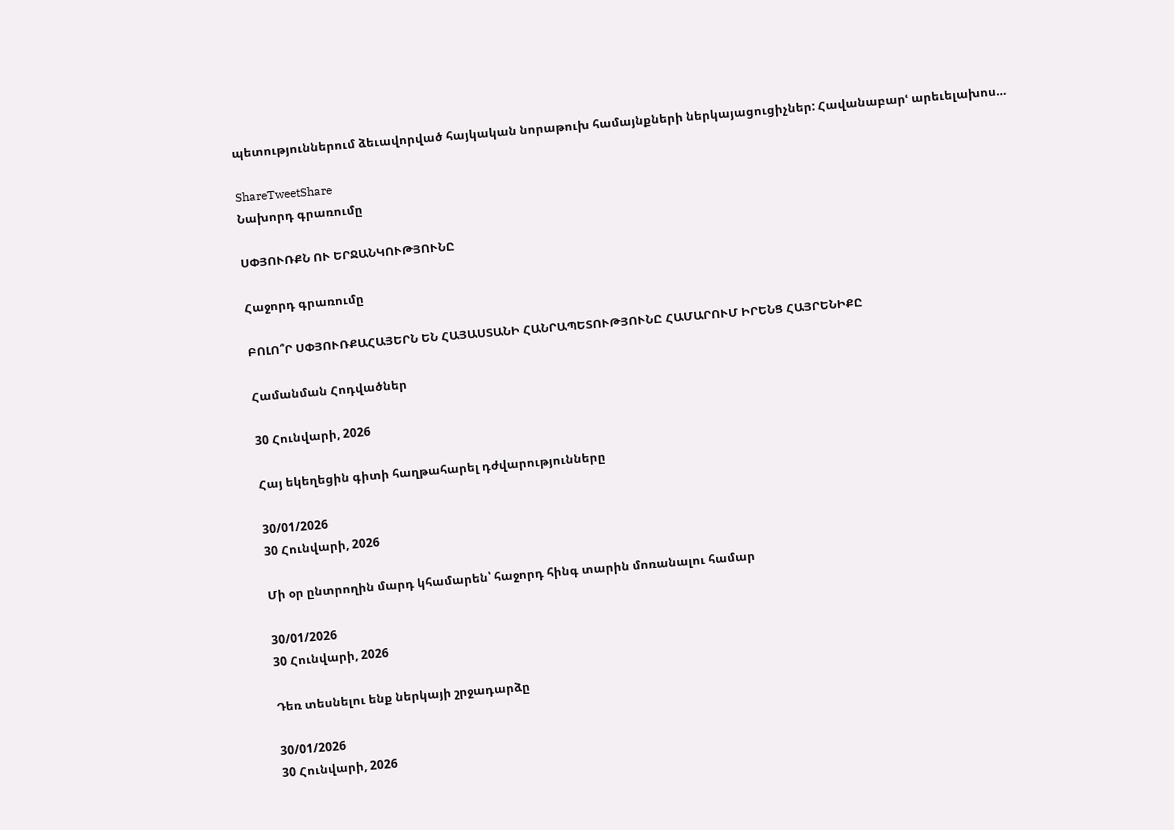պետություններում ձեւավորված հայկական նորաթուխ համայնքների ներկայացուցիչներ: Հավանաբարՙ արեւելախոս…

ShareTweetShare
Նախորդ գրառումը

ՍՓՅՈՒՌՔՆ ՈՒ ԵՐՋԱՆԿՈՒԹՅՈՒՆԸ

Հաջորդ գրառումը

ԲՈԼՈ՞Ր ՍՓՅՈՒՌՔԱՀԱՅԵՐՆ ԵՆ ՀԱՅԱՍՏԱՆԻ ՀԱՆՐԱՊԵՏՈՒԹՅՈՒՆԸ ՀԱՄԱՐՈՒՄ ԻՐԵՆՑ ՀԱՅՐԵՆԻՔԸ

Համանման Հոդվածներ

30 Հունվարի, 2026

Հայ եկեղեցին գիտի հաղթահարել դժվարությունները

30/01/2026
30 Հունվարի, 2026

Մի օր ընտրողին մարդ կհամարեն՝ հաջորդ հինգ տարին մոռանալու համար

30/01/2026
30 Հունվարի, 2026

Դեռ տեսնելու ենք ներկայի շրջադարձը

30/01/2026
30 Հունվարի, 2026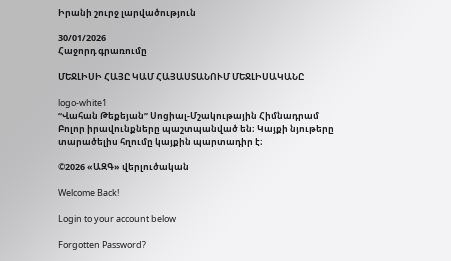Իրանի շուրջ լարվածություն

30/01/2026
Հաջորդ գրառումը

ՄԵՋԼԻՍԻ ՀԱՅԸ ԿԱՄ ՀԱՅԱՍՏԱՆՈՒՄ ՄԵՋԼԻՍԱԿԱՆԸ

logo-white1
“Վահան Թեքեյան” Սոցիալ-Մշակութային Հիմնադրամ
Բոլոր իրավունքները պաշտպանված են։ Կայքի նյութերը տարածելիս հղումը կայքին պարտադիր է։

©2026 «ԱԶԳ» վերլուծական

Welcome Back!

Login to your account below

Forgotten Password?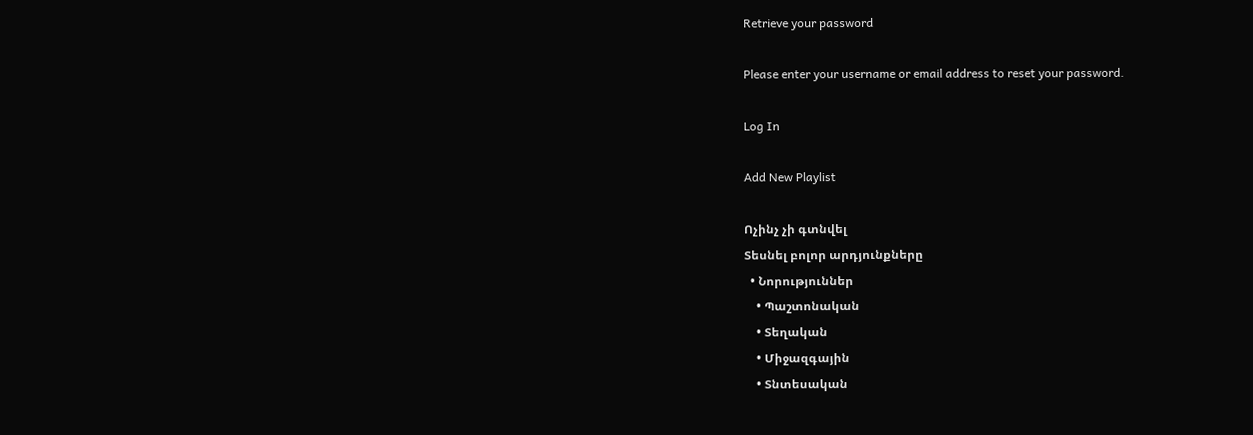Retrieve your password

Please enter your username or email address to reset your password.

Log In

Add New Playlist

Ոչինչ չի գտնվել
Տեսնել բոլոր արդյունքները
  • Նորություններ
    • Պաշտոնական
    • Տեղական
    • Միջազգային
    • Տնտեսական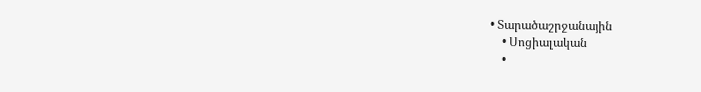• Տարածաշրջանային
    • Սոցիալական
    •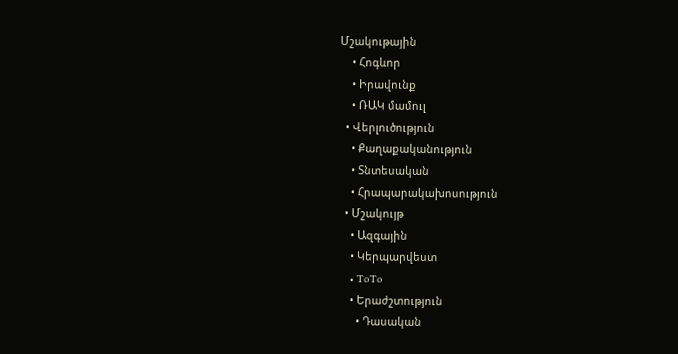Մշակութային
    • Հոգևոր
    • Իրավունք
    • ՌԱԿ մամուլ
  • Վերլուծություն
    • Քաղաքականություն
    • Տնտեսական
    • Հրապարակախոսություն
  • Մշակույթ
    • Ազգային
    • Կերպարվեստ
    • ToTo
    • Երաժշտություն
      • Դասական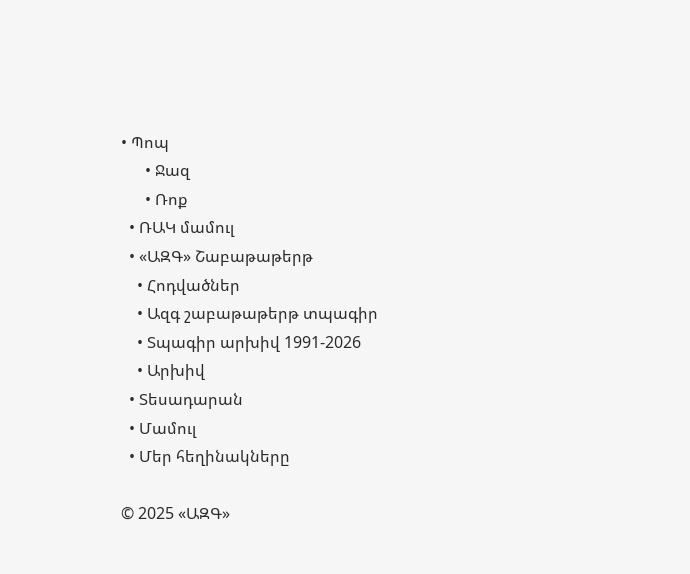• Պոպ
      • Ջազ
      • Ռոք
  • ՌԱԿ մամուլ
  • «ԱԶԳ» Շաբաթաթերթ
    • Հոդվածներ
    • Ազգ շաբաթաթերթ տպագիր
    • Տպագիր արխիվ 1991-2026
    • Արխիվ
  • Տեսադարան
  • Մամուլ
  • Մեր հեղինակները

© 2025 «ԱԶԳ»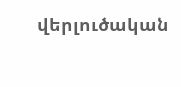վերլուծական